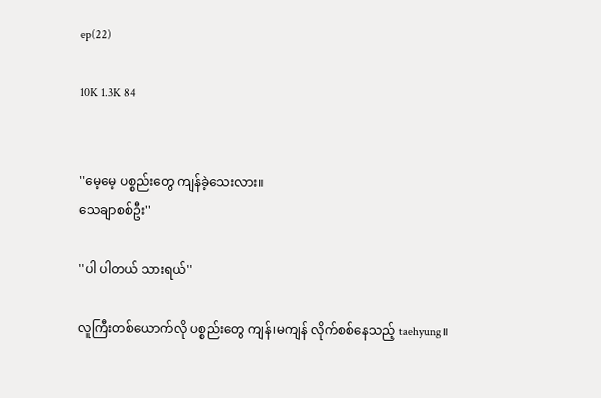ep(22)

10K 1.3K 84


''မေ့မေ့ ပစ္စည်းတွေ ကျန်ခဲ့သေးလား။
သေချာစစ်ဦး''

''ပါ ပါတယ် သားရယ်''

လူကြီးတစ်ယောက်လို ပစ္စည်းတွေ ကျန်၊မကျန် လိုက်စစ်နေသည့် taehyung။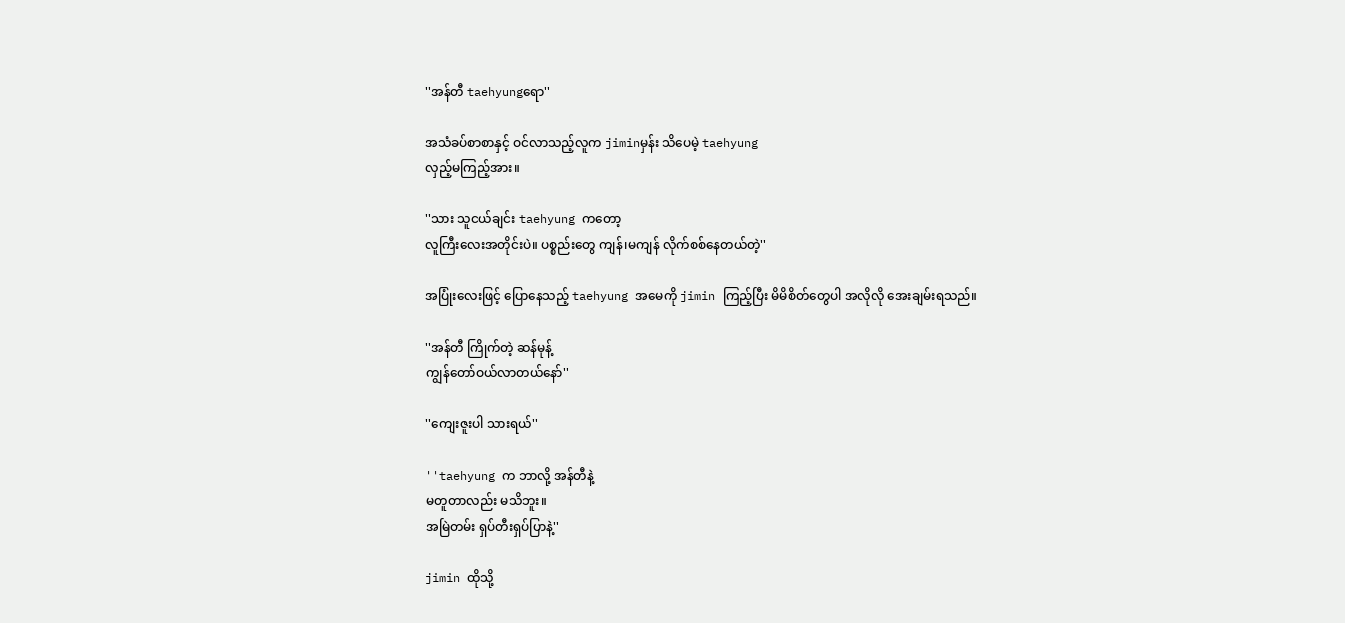''အန်တီ taehyungရော''

အသံခပ်စာစာနှင့် ဝင်လာသည့်လူက jiminမှန်း သိပေမဲ့ taehyung
လှည့်မကြည့်အား။

''သား သူငယ်ချင်း taehyung ကတော့
လူကြီးလေးအတိုင်းပဲ။ ပစ္စည်းတွေ ကျန်၊မကျန် လိုက်စစ်နေတယ်တဲ့''

အပြုံးလေးဖြင့် ပြောနေသည့် taehyung အမေကို jimin ကြည့်ပြီး မိမိစိတ်တွေပါ အလိုလို အေးချမ်းရသည်။

''အန်တီ ကြိုက်တဲ့ ဆန်မုန့်
ကျွန်တော်ဝယ်လာတယ်နော်''

''ကျေးဇူးပါ သားရယ်''

''taehyung က ဘာလို့ အန်တီနဲ့
မတူတာလည်း မသိဘူး။
အမြဲတမ်း ရှပ်တီးရှပ်ပြာနဲ့''

jimin ထိုသို့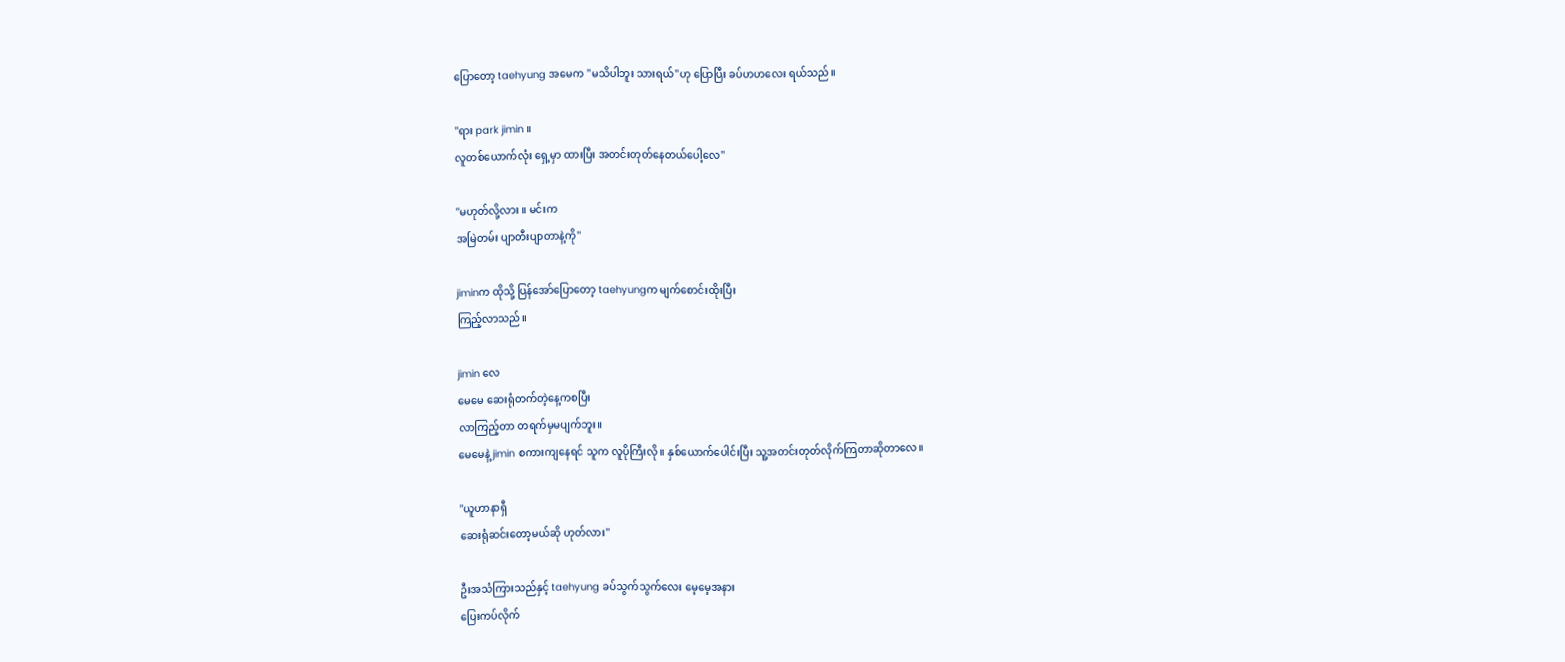ပြောတော့ taehyung အမေက ''မသိပါဘူး သားရယ်''ဟု ပြောပြီး ခပ်ဟဟလေး ရယ်သည်။

''ရား park jimin ။
လူတစ်ယောက်လုံး ရှေ့မှာ ထားပြီး အတင်းတုတ်နေတယ်ပေါ့လေ''

''မဟုတ်လို့လား ။ မင်းက
အမြဲတမ်း ပျာတီးပျာတာနဲ့ကို''

jiminက ထိုသို့ ပြန်အော်ပြောတော့ taehyungက မျက်စောင်းထိုးပြီး
ကြည့်လာသည်။

jimin လေ
မေမေ ဆေးရုံတက်တဲ့နေ့ကစပြီး
လာကြည့်တာ တရက်မှမပျက်ဘူး။
မေမေနဲ့ jimin စကားကျနေရင် သူက လူပိုကြီးလို။ နှစ်ယောက်ပေါင်းပြီး သူ့အတင်းတုတ်လိုက်ကြတာဆိုတာလေ။

''ယူဟာနာရှီ
ဆေးရုံဆင်းတော့မယ်ဆို ဟုတ်လား''

ဦးအသံကြားသည်နှင့် taehyung ခပ်သွက်သွက်လေး မေ့မေ့အနား
ပြေးကပ်လိုက်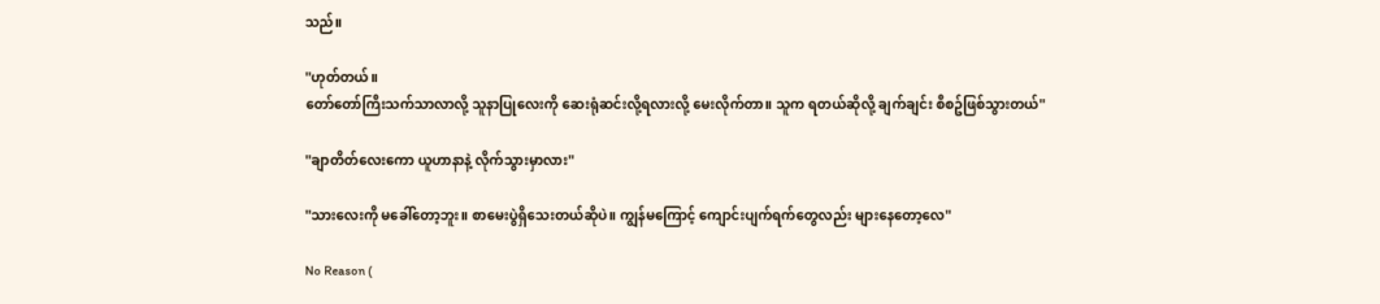သည်။

''ဟုတ်တယ်။
တော်တော်ကြီးသက်သာလာလို့ သူနာပြုလေးကို ဆေးရုံဆင်းလို့ရလားလို့ မေးလိုက်တာ။ သူက ရတယ်ဆိုလို့ ချက်ချင်း စီစဥ်ဖြစ်သွားတယ်''

''ချာတိတ်လေးကော ယူဟာနာနဲ့ လိုက်သွားမှာလား''

''သားလေးကို မခေါ်တော့ဘူး။ စာမေးပွဲရှိသေးတယ်ဆိုပဲ။ ကျွန်မကြောင့် ကျောင်းပျက်ရက်တွေလည်း များနေတော့လေ''

No Reason (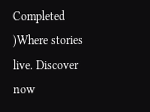Completed )Where stories live. Discover now